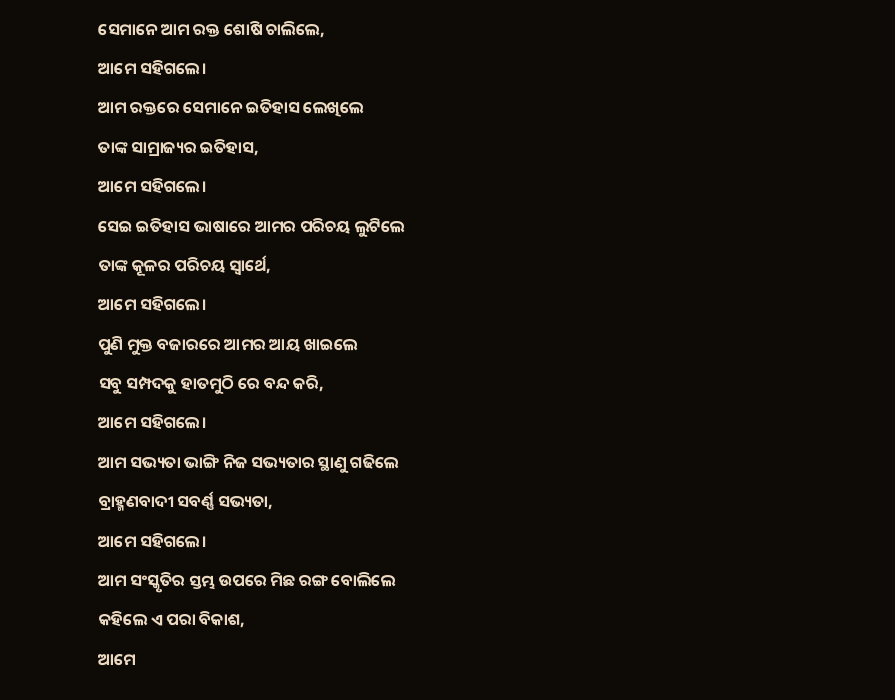ସେମାନେ ଆମ ରକ୍ତ ଶୋଷି ଚାଲିଲେ,
ଆମେ ସହିଗଲେ।
ଆମ ରକ୍ତରେ ସେମାନେ ଇତିହାସ ଲେଖିଲେ
ତାଙ୍କ ସାମ୍ରାଜ୍ୟର ଇତିହାସ,
ଆମେ ସହିଗଲେ।
ସେଇ ଇତିହାସ ଭାଷାରେ ଆମର ପରିଚୟ ଲୁଟିଲେ
ତାଙ୍କ କୂଳର ପରିଚୟ ସ୍ଵାର୍ଥେ,
ଆମେ ସହିଗଲେ।
ପୁଣି ମୁକ୍ତ ବଜାରରେ ଆମର ଆୟ ଖାଇଲେ
ସବୁ ସମ୍ପଦକୁ ହାତମୁଠି ରେ ବନ୍ଦ କରି,
ଆମେ ସହିଗଲେ।
ଆମ ସଭ୍ୟତା ଭାଙ୍ଗି ନିଜ ସଭ୍ୟତାର ସ୍ଥାଣୁ ଗଢିଲେ
ବ୍ରାହ୍ମଣବାଦୀ ସବର୍ଣ୍ଣ ସଭ୍ୟତା,
ଆମେ ସହିଗଲେ।
ଆମ ସଂସ୍କୃତିର ସ୍ତମ୍ଭ ଉପରେ ମିଛ ରଙ୍ଗ ବୋଲିଲେ
କହିଲେ ଏ ପରା ବିକାଶ,
ଆମେ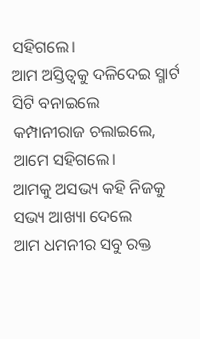ସହିଗଲେ।
ଆମ ଅସ୍ତିତ୍ବକୁ ଦଳିଦେଇ ସ୍ମାର୍ଟ ସିଟି ବନାଇଲେ
କମ୍ପାନୀରାଜ ଚଲାଇଲେ,
ଆମେ ସହିଗଲେ।
ଆମକୁ ଅସଭ୍ୟ କହି ନିଜକୁ ସଭ୍ୟ ଆଖ୍ୟା ଦେଲେ
ଆମ ଧମନୀର ସବୁ ରକ୍ତ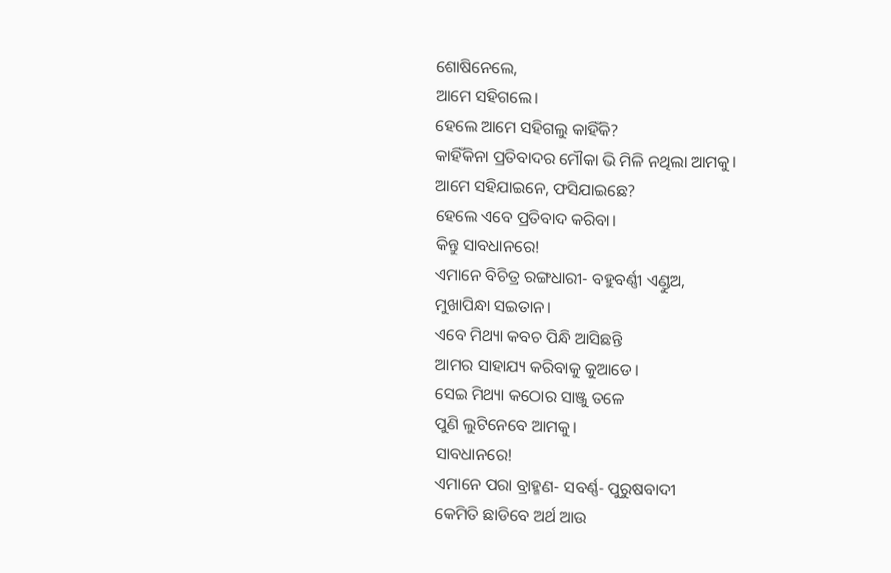ଶୋଷିନେଲେ,
ଆମେ ସହିଗଲେ।
ହେଲେ ଆମେ ସହିଗଲୁ କାହିଁକି?
କାହିଁକିନା ପ୍ରତିବାଦର ମୌକା ଭି ମିଳି ନଥିଲା ଆମକୁ।
ଆମେ ସହିଯାଇନେ, ଫସିଯାଇଛେ?
ହେଲେ ଏବେ ପ୍ରତିବାଦ କରିବା।
କିନ୍ତୁ ସାବଧାନରେ!
ଏମାନେ ବିଚିତ୍ର ରଙ୍ଗଧାରୀ- ବହୁବର୍ଣ୍ଣୀ ଏଣ୍ଡୁଅ,
ମୁଖାପିନ୍ଧା ସଇତାନ।
ଏବେ ମିଥ୍ୟା କବଚ ପିନ୍ଧି ଆସିଛନ୍ତି
ଆମର ସାହାଯ୍ୟ କରିବାକୁ କୁଆଡେ।
ସେଇ ମିଥ୍ୟା କଠୋର ସାଞ୍ଜୁ ତଳେ
ପୁଣି ଲୁଟିନେବେ ଆମକୁ।
ସାବଧାନରେ!
ଏମାନେ ପରା ବ୍ରାହ୍ମଣ- ସବର୍ଣ୍ଣ- ପୁରୁଷବାଦୀ
କେମିତି ଛାଡିବେ ଅର୍ଥ ଆଉ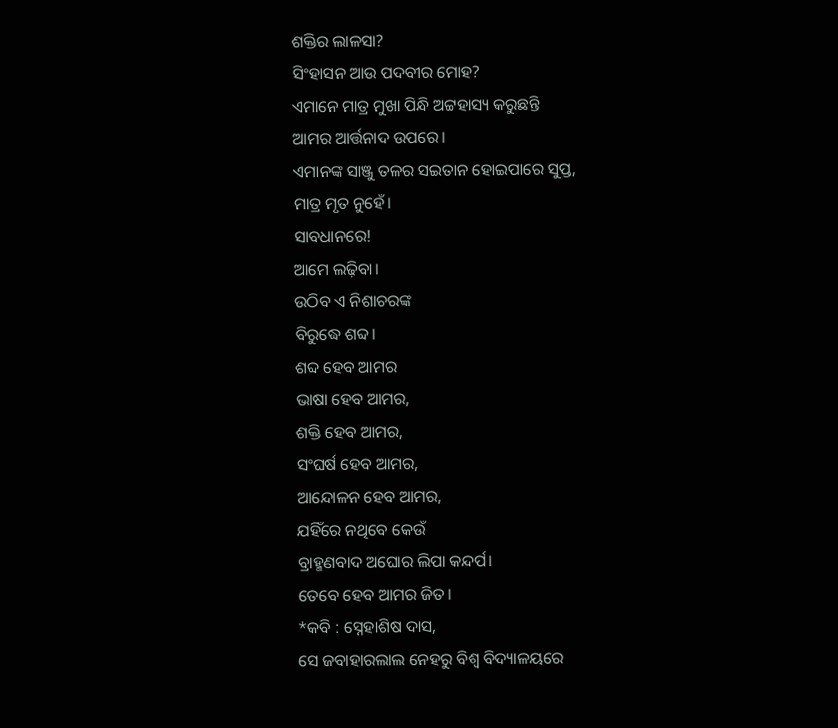ଶକ୍ତିର ଲାଳସା?
ସିଂହାସନ ଆଉ ପଦବୀର ମୋହ?
ଏମାନେ ମାତ୍ର ମୁଖା ପିନ୍ଧି ଅଟ୍ଟହାସ୍ୟ କରୁଛନ୍ତି
ଆମର ଆର୍ତ୍ତନାଦ ଉପରେ।
ଏମାନଙ୍କ ସାଞ୍ଜୁ ତଳର ସଇତାନ ହୋଇପାରେ ସୁପ୍ତ,
ମାତ୍ର ମୃତ ନୁହେଁ।
ସାବଧାନରେ!
ଆମେ ଲଢ଼ିବା।
ଉଠିବ ଏ ନିଶାଚରଙ୍କ
ବିରୁଦ୍ଧେ ଶବ୍ଦ।
ଶବ୍ଦ ହେବ ଆମର
ଭାଷା ହେବ ଆମର,
ଶକ୍ତି ହେବ ଆମର,
ସଂଘର୍ଷ ହେବ ଆମର,
ଆନ୍ଦୋଳନ ହେବ ଆମର,
ଯହିଁରେ ନଥିବେ କେଉଁ
ବ୍ରାହ୍ମଣବାଦ ଅଘୋର ଲିପା କନ୍ଦର୍ପ।
ତେବେ ହେବ ଆମର ଜିତ।
*କବି : ସ୍ନେହାଶିଷ ଦାସ,
ସେ ଜବାହାରଲାଲ ନେହରୁ ବିଶ୍ୱ ବିଦ୍ୟାଳୟରେ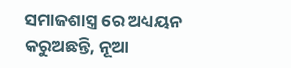ସମାଜଶାସ୍ତ୍ର ରେ ଅଧ୍ୟୟନ କରୁଅଛନ୍ତି, ନୂଆ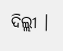ଦିଲ୍ଲୀ ।